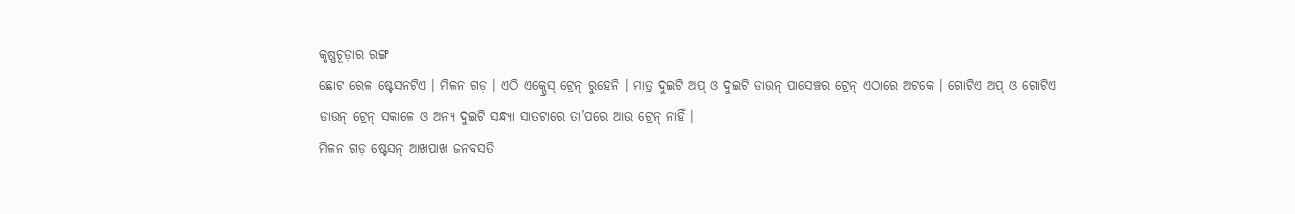କୃଷ୍ଣଚୂଡ଼ାର ରଙ୍ଗ
ଛୋଟ ରେଳ ଷ୍ଟେସନଟିଏ । ମିଳନ ଗଡ଼ । ଏଠି ଏକ୍ପ୍ରେସ୍ ଟ୍ରେନ୍ ରୁହେନି । ମାତ୍ର ଦୁଇଟି ଅପ୍ ଓ ଦୁଇଟି ଡାଉନ୍ ପାସେଞ୍ଚର ଟ୍ରେନ୍ ଏଠାରେ ଅଟକେ । ଗୋଟିଏ ଅପ୍ ଓ ଗୋଟିଏ ଡାଉନ୍ ଟ୍ରେନ୍ ସକାଳେ ଓ ଅନ୍ୟ ଦୁଇଟି ସନ୍ଧ୍ୟା ସାତଟାରେ ତା’ପରେ ଆଉ ଟ୍ରେନ୍ ନାହିଁ ।
ମିଳନ ଗଡ଼ ଷ୍ଟେସନ୍ ଆଖପାଖ ଜନବସତି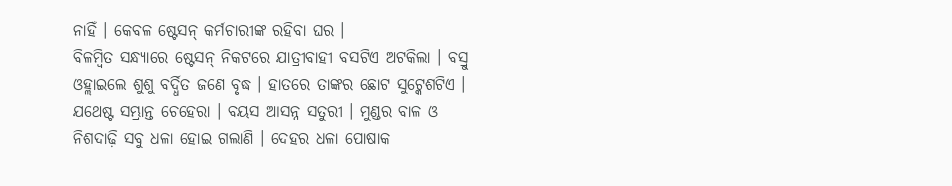ନାହିଁ । କେବଳ ଷ୍ଟେସନ୍ କର୍ମଚାରୀଙ୍କ ରହିବା ଘର ।
ବିଳମ୍ବିତ ସନ୍ଧ୍ୟାରେ ଷ୍ଟେସନ୍ ନିକଟରେ ଯାତ୍ରୀବାହୀ ବସଟିଏ ଅଟକିଲା । ବସ୍ରୁ ଓହ୍ଲାଇଲେ ଶୁଶୁ ବର୍ଦ୍ଧିତ ଜଣେ ବୃଦ୍ଧ । ହାତରେ ତାଙ୍କର ଛୋଟ ସୁଟ୍କେଶଟିଏ । ଯଥେଷ୍ଟ ସମ୍ଭ୍ରାନ୍ତ ଚେହେରା । ବୟସ ଆସନ୍ନ ସତୁରୀ । ମୁଣ୍ଡର ବାଳ ଓ ନିଶଦାଢ଼ି ସବୁ ଧଳା ହୋଇ ଗଲାଣି । ଦେହର ଧଳା ପୋଷାକ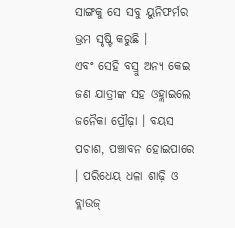ସାଙ୍ଗକୁ ସେ ସବୁ ୟୁନିଫର୍ମର ଭ୍ରମ ସୃଷ୍ଟି କରୁଛି ।
ଏବଂ ସେହି ବସ୍ରୁ ଅନ୍ୟ କେଇ ଜଣ ଯାତ୍ରୀଙ୍କ ସହ ଓହ୍ଲାଇଲେ ଜନୈକା ପ୍ରୌଢ଼ା । ବୟସ ପଚାଶ, ପଞ୍ଚାବନ ହୋଇପାରେ । ପରିଧେୟ ଧଳା ଶାଢ଼ି ଓ ବ୍ଲାଉଜ୍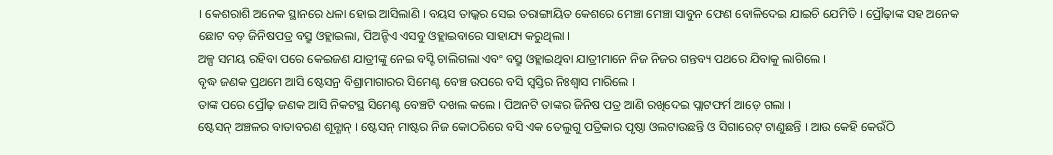। କେଶରାଶି ଅନେକ ସ୍ଥାନରେ ଧଳା ହୋଇ ଆସିଲାଣି । ବୟସ ତାଭ୍କର ସେଇ ତରାଙ୍ଗାୟିତ କେଶରେ ମେଞ୍ଚା ମେଞ୍ଚା ସାବୁନ ଫେଣ ବୋଳିଦେଇ ଯାଇଚି ଯେମିତି । ପ୍ରୌଢ଼ାଙ୍କ ସହ ଅନେକ ଛୋଟ ବଡ଼ ଜିନିଷପତ୍ର ବସ୍ରୁ ଓହ୍ଲାଇଲା, ପିଅନ୍ଟିଏ ଏସବୁ ଓହ୍ଲାଇବାରେ ସାହାଯ୍ୟ କରୁଥିଲା ।
ଅଳ୍ପ ସମୟ ରହିବା ପରେ କେଇଜଣ ଯାତ୍ରୀଙ୍କୁ ନେଇ ବସ୍ଟି ଚାଲିଗଲା ଏବଂ ବସ୍ରୁ ଓହ୍ଲାଇଥିବା ଯାତ୍ରୀମାନେ ନିଜ ନିଜର ଗନ୍ତବ୍ୟ ପଥରେ ଯିବାକୁ ଲାଗିଲେ ।
ବୃଦ୍ଧ ଜଣକ ପ୍ରଥମେ ଆସି ଷ୍ଟେସନ୍ର ବିଶ୍ରାମାଗାରର ସିମେଣ୍ଟ ବେଞ୍ଚ ଉପରେ ବସି ସ୍ୱସ୍ତିର ନିଃଶ୍ୱାସ ମାରିଲେ ।
ତାଙ୍କ ପରେ ପ୍ରୌଢ଼ ଜଣକ ଆସି ନିକଟସ୍ଥ ସିମେଣ୍ଟ ବେଞ୍ଚଟି ଦଖଲ କଲେ । ପିଅନଟି ତାଙ୍କର ଜିନିଷ ପତ୍ର ଆଣି ରଖିଦେଇ ପ୍ଲାଟଫର୍ମ ଆଡ଼େ ଗଲା ।
ଷ୍ଟେସନ୍ ଅଞ୍ଚଳର ବାତାବରଣ ଶୂନ୍ଶାନ୍ । ଷ୍ଟେସନ୍ ମାଷ୍ଟର ନିଜ କୋଠରିରେ ବସି ଏକ ତେଲୁଗୁ ପତ୍ରିକାର ପୃଷ୍ଠା ଓଲଟାଉଛନ୍ତି ଓ ସିଗାରେଟ୍ ଟାଣୁଛନ୍ତି । ଆଉ କେହି କେଉଁଠି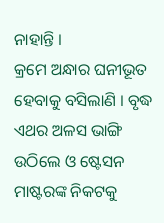ନାହାନ୍ତି ।
କ୍ରମେ ଅନ୍ଧାର ଘନୀଭୂତ ହେବାକୁ ବସିଲାଣି । ବୃଦ୍ଧ ଏଥର ଅଳସ ଭାଙ୍ଗି ଉଠିଲେ ଓ ଷ୍ଟେସନ ମାଷ୍ଟରଙ୍କ ନିକଟକୁ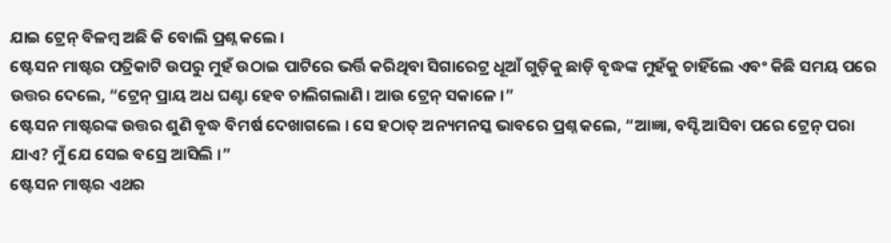ଯାଇ ଟ୍ରେନ୍ ବିଳମ୍ବ ଅଛି କି ବୋଲି ପ୍ରଶ୍ନ କଲେ ।
ଷ୍ଟେସନ ମାଷ୍ଟର ପତ୍ରିକାଟି ଉପରୁ ମୁହଁ ଉଠାଇ ପାଟିରେ ଭର୍ତ୍ତି କରିଥିବା ସିଗାରେଟ୍ର ଧୂଆଁ ଗୁଡ଼ିକୁ ଛାଡ଼ି ବୃଦ୍ଧଙ୍କ ମୁହଁକୁ ଚାହିଁଲେ ଏବଂ କିଛି ସମୟ ପରେ ଉତ୍ତର ଦେଲେ, “ଟ୍ରେନ୍ ପ୍ରାୟ ଅଧ ଘଣ୍ଟା ହେବ ଚାଲିଗଲାଣି । ଆଉ ଟ୍ରେନ୍ ସକାଳେ ।”
ଷ୍ଟେସନ ମାଷ୍ଟରଙ୍କ ଉତ୍ତର ଶୁଣି ବୃଦ୍ଧ ବିମର୍ଷ ଦେଖାଗଲେ । ସେ ହଠାତ୍ ଅନ୍ୟମନସ୍କ ଭାବରେ ପ୍ରଶ୍ନ କଲେ, “ଆଜ୍ଞା, ବସ୍ଟି ଆସିବା ପରେ ଟ୍ରେନ୍ ପରା ଯାଏ? ମୁଁ ଯେ ସେଇ ବସ୍ରେ ଆସିଲି ।”
ଷ୍ଟେସନ ମାଷ୍ଟର ଏଥର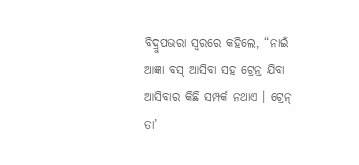ବିଦ୍ରୁପଭରା ସ୍ୱରରେ କହିଲେ, “ନାଇଁ ଆଜ୍ଞା ବସ୍ ଆସିବା ସହ ଟ୍ରେନ୍ର ଯିବା ଆସିବାର କିଛି ସମ୍ପର୍କ ନଥାଏ । ଟ୍ରେନ୍ ତା’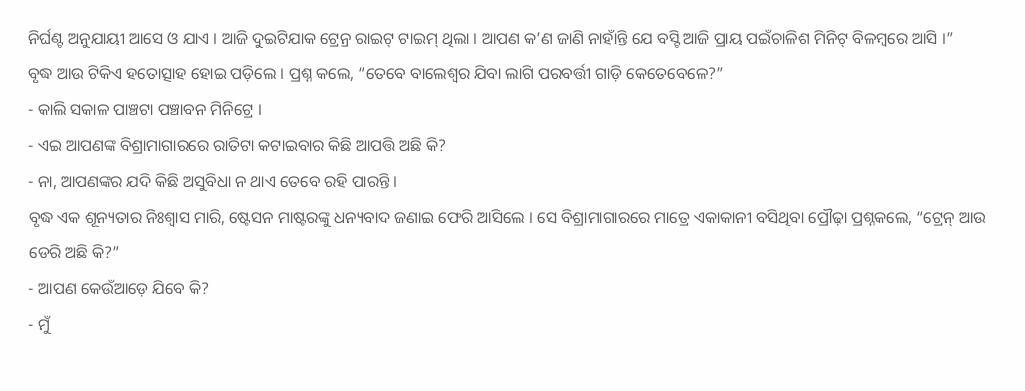ନିର୍ଘଣ୍ଟ ଅନୁଯାୟୀ ଆସେ ଓ ଯାଏ । ଆଜି ଦୁଇଟିଯାକ ଟ୍ରେନ୍ର ରାଇଟ୍ ଟାଇମ୍ ଥିଲା । ଆପଣ କ’ଣ ଜାଣି ନାହାଁନ୍ତି ଯେ ବସ୍ଟି ଆଜି ପ୍ରାୟ ପଇଁଚାଳିଶ ମିନିଟ୍ ବିଳମ୍ବରେ ଆସି ।”
ବୃଦ୍ଧ ଆଉ ଟିକିଏ ହତୋତ୍ସାହ ହୋଇ ପଡ଼ିଲେ । ପ୍ରଶ୍ନ କଲେ, “ତେବେ ବାଲେଶ୍ୱର ଯିବା ଲାଗି ପରବର୍ତ୍ତୀ ଗାଡ଼ି କେତେବେଳେ?”
- କାଲି ସକାଳ ପାଞ୍ଚଟା ପଞ୍ଚାବନ ମିନିଟ୍ରେ ।
- ଏଇ ଆପଣଙ୍କ ବିଶ୍ରାମାଗାରରେ ରାତିଟା କଟାଇବାର କିଛି ଆପତ୍ତି ଅଛି କି?
- ନା, ଆପଣଙ୍କର ଯଦି କିଛି ଅସୁବିଧା ନ ଥାଏ ତେବେ ରହି ପାରନ୍ତି ।
ବୃଦ୍ଧ ଏକ ଶୂନ୍ୟତାର ନିଃଶ୍ୱାସ ମାରି, ଷ୍ଟେସନ ମାଷ୍ଟରଙ୍କୁ ଧନ୍ୟବାଦ ଜଣାଇ ଫେରି ଆସିଲେ । ସେ ବିଶ୍ରାମାଗାରରେ ମାତ୍ରେ ଏକାକାନୀ ବସିଥିବା ପ୍ରୌଢ଼ା ପ୍ରଶ୍ନକଲେ, “ଟ୍ରେନ୍ ଆଉ ଡେରି ଅଛି କି?”
- ଆପଣ କେଉଁଆଡ଼େ ଯିବେ କି?
- ମୁଁ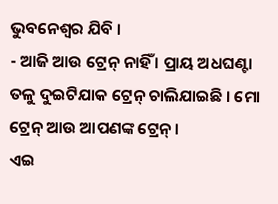ଭୁବନେଶ୍ୱର ଯିବି ।
- ଆଜି ଆଉ ଟ୍ରେନ୍ ନାହିଁ । ପ୍ରାୟ ଅଧଘଣ୍ଟା ତଳୁ ଦୁଇଟିଯାକ ଟ୍ରେନ୍ ଚାଲିଯାଇଛି । ମୋ ଟ୍ରେନ୍ ଆଉ ଆପଣଙ୍କ ଟ୍ରେନ୍ ।
ଏଇ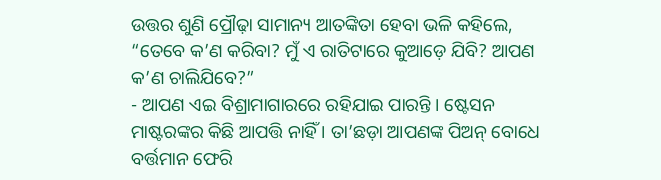ଉତ୍ତର ଶୁଣି ପ୍ରୌଢ଼ା ସାମାନ୍ୟ ଆତଙ୍କିତା ହେବା ଭଳି କହିଲେ, “ତେବେ କ’ଣ କରିବା? ମୁଁ ଏ ରାତିଟାରେ କୁଆଡ଼େ ଯିବି? ଆପଣ କ’ଣ ଚାଲିଯିବେ?”
- ଆପଣ ଏଇ ବିଶ୍ରାମାଗାରରେ ରହିଯାଇ ପାରନ୍ତି । ଷ୍ଟେସନ ମାଷ୍ଟରଙ୍କର କିଛି ଆପତ୍ତି ନାହିଁ । ତା’ଛଡ଼ା ଆପଣଙ୍କ ପିଅନ୍ ବୋଧେ ବର୍ତ୍ତମାନ ଫେରି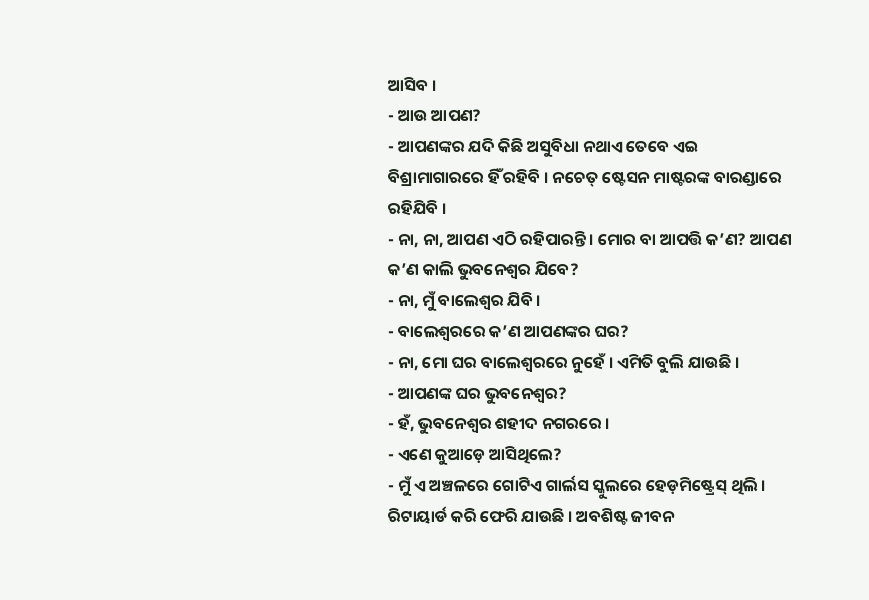ଆସିବ ।
- ଆଉ ଆପଣ?
- ଆପଣଙ୍କର ଯଦି କିଛି ଅସୁବିଧା ନଥାଏ ତେବେ ଏଇ ବିଶ୍ରାମାଗାରରେ ହିଁ ରହିବି । ନଚେତ୍ ଷ୍ଟେସନ ମାଷ୍ଟରଙ୍କ ବାରଣ୍ଡାରେ ରହିଯିବି ।
- ନା, ନା, ଆପଣ ଏଠି ରହିପାରନ୍ତି । ମୋର ବା ଆପତ୍ତି କ’ଣ? ଆପଣ କ’ଣ କାଲି ଭୁବନେଶ୍ୱର ଯିବେ?
- ନା, ମୁଁ ବାଲେଶ୍ୱର ଯିବି ।
- ବାଲେଶ୍ୱରରେ କ’ଣ ଆପଣଙ୍କର ଘର?
- ନା, ମୋ ଘର ବାଲେଶ୍ୱରରେ ନୁହେଁ । ଏମିତି ବୁଲି ଯାଉଛି ।
- ଆପଣଙ୍କ ଘର ଭୁବନେଶ୍ୱର?
- ହଁ, ଭୁବନେଶ୍ୱର ଶହୀଦ ନଗରରେ ।
- ଏଣେ କୁଆଡ଼େ ଆସିଥିଲେ?
- ମୁଁ ଏ ଅଞ୍ଚଳରେ ଗୋଟିଏ ଗାର୍ଲସ ସ୍କୁଲରେ ହେଡ଼ମିଷ୍ଟ୍ରେସ୍ ଥିଲି । ରିଟାୟାର୍ଡ କରି ଫେରି ଯାଉଛି । ଅବଶିଷ୍ଟ ଜୀବନ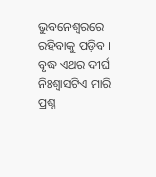ଭୁବନେଶ୍ୱରରେ ରହିବାକୁ ପଡ଼ିବ ।
ବୃଦ୍ଧ ଏଥର ଦୀର୍ଘ ନିଃଶ୍ୱାସଟିଏ ମାରି ପ୍ରଶ୍ନ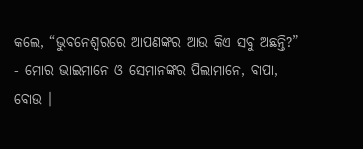କଲେ, “ଭୁବନେଶ୍ୱରରେ ଆପଣଙ୍କର ଆଉ କିଏ ସବୁ ଅଛନ୍ତି?”
- ମୋର ଭାଇମାନେ ଓ ସେମାନଙ୍କର ପିଲାମାନେ, ବାପା, ବୋଉ ।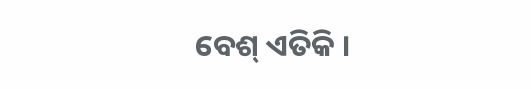ବେଶ୍ ଏତିକି ।